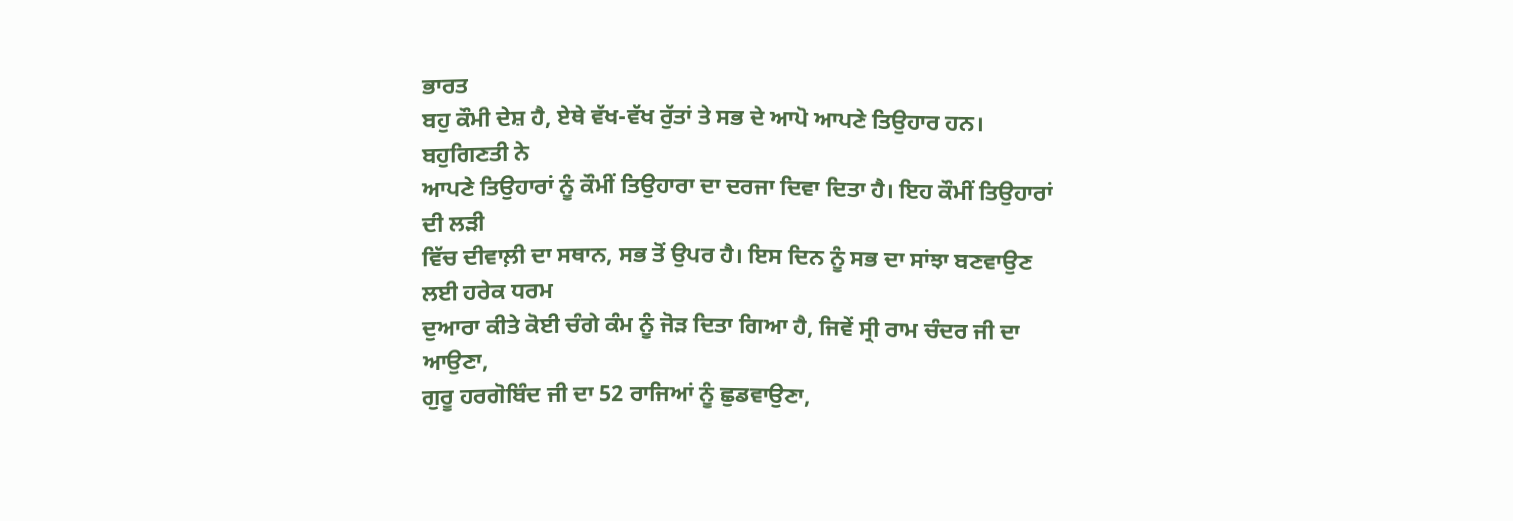ਭਾਰਤ
ਬਹੁ ਕੌਮੀ ਦੇਸ਼ ਹੈ, ਏਥੇ ਵੱਖ-ਵੱਖ ਰੁੱਤਾਂ ਤੇ ਸਭ ਦੇ ਆਪੋ ਆਪਣੇ ਤਿਉਹਾਰ ਹਨ। ਬਹੁਗਿਣਤੀ ਨੇ
ਆਪਣੇ ਤਿਉਹਾਰਾਂ ਨੂੰ ਕੌਮੀਂ ਤਿਉਹਾਰਾ ਦਾ ਦਰਜਾ ਦਿਵਾ ਦਿਤਾ ਹੈ। ਇਹ ਕੌਮੀਂ ਤਿਉਹਾਰਾਂ ਦੀ ਲੜੀ
ਵਿੱਚ ਦੀਵਾਲ਼ੀ ਦਾ ਸਥਾਨ, ਸਭ ਤੋਂ ਉਪਰ ਹੈ। ਇਸ ਦਿਨ ਨੂੰ ਸਭ ਦਾ ਸਾਂਝਾ ਬਣਵਾਉਣ ਲਈ ਹਰੇਕ ਧਰਮ
ਦੁਆਰਾ ਕੀਤੇ ਕੋਈ ਚੰਗੇ ਕੰਮ ਨੂੰ ਜੋੜ ਦਿਤਾ ਗਿਆ ਹੈ, ਜਿਵੇਂ ਸ੍ਰੀ ਰਾਮ ਚੰਦਰ ਜੀ ਦਾ ਆਉਣਾ,
ਗੁਰੂ ਹਰਗੋਬਿੰਦ ਜੀ ਦਾ 52 ਰਾਜਿਆਂ ਨੂੰ ਛੁਡਵਾਉਣਾ,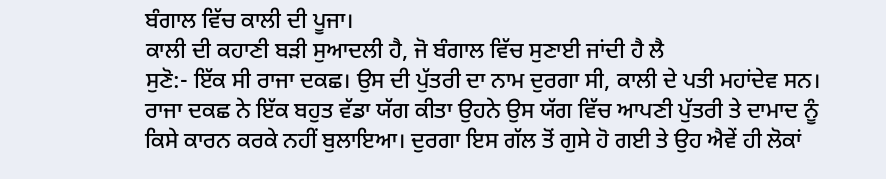ਬੰਗਾਲ ਵਿੱਚ ਕਾਲੀ ਦੀ ਪੂਜਾ।
ਕਾਲੀ ਦੀ ਕਹਾਣੀ ਬੜੀ ਸੁਆਦਲੀ ਹੈ, ਜੋ ਬੰਗਾਲ ਵਿੱਚ ਸੁਣਾਈ ਜਾਂਦੀ ਹੈ ਲੈ
ਸੁਣੋ:- ਇੱਕ ਸੀ ਰਾਜਾ ਦਕਛ। ਉਸ ਦੀ ਪੁੱਤਰੀ ਦਾ ਨਾਮ ਦੁਰਗਾ ਸੀ, ਕਾਲੀ ਦੇ ਪਤੀ ਮਹਾਂਦੇਵ ਸਨ।
ਰਾਜਾ ਦਕਛ ਨੇ ਇੱਕ ਬਹੁਤ ਵੱਡਾ ਯੱਗ ਕੀਤਾ ਉਹਨੇ ਉਸ ਯੱਗ ਵਿੱਚ ਆਪਣੀ ਪੁੱਤਰੀ ਤੇ ਦਾਮਾਦ ਨੂੰ
ਕਿਸੇ ਕਾਰਨ ਕਰਕੇ ਨਹੀਂ ਬੁਲਾਇਆ। ਦੁਰਗਾ ਇਸ ਗੱਲ ਤੋਂ ਗੁਸੇ ਹੋ ਗਈ ਤੇ ਉਹ ਐਵੇਂ ਹੀ ਲੋਕਾਂ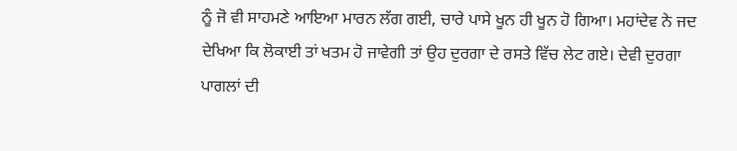ਨੂੰ ਜੋ ਵੀ ਸਾਹਮਣੇ ਆਇਆ ਮਾਰਨ ਲੱਗ ਗਈ, ਚਾਰੇ ਪਾਸੇ ਖੂਨ ਹੀ ਖੂਨ ਹੋ ਗਿਆ। ਮਹਾਂਦੇਵ ਨੇ ਜਦ
ਦੇਖਿਆ ਕਿ ਲੋਕਾਈ ਤਾਂ ਖਤਮ ਹੋ ਜਾਵੇਗੀ ਤਾਂ ਉਹ ਦੁਰਗਾ ਦੇ ਰਸਤੇ ਵਿੱਚ ਲੇਟ ਗਏ। ਦੇਵੀ ਦੁਰਗਾ
ਪਾਗਲਾਂ ਦੀ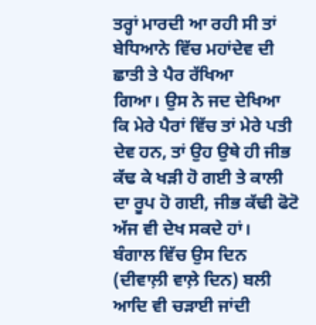ਤਰ੍ਹਾਂ ਮਾਰਦੀ ਆ ਰਹੀ ਸੀ ਤਾਂ ਬੇਧਿਆਨੇ ਵਿੱਚ ਮਹਾਂਦੇਵ ਦੀ ਛਾਤੀ ਤੇ ਪੈਰ ਰੱਖਿਆ
ਗਿਆ। ਉਸ ਨੇ ਜਦ ਦੇਖਿਆ ਕਿ ਮੇਰੇ ਪੈਰਾਂ ਵਿੱਚ ਤਾਂ ਮੇਰੇ ਪਤੀ ਦੇਵ ਹਨ, ਤਾਂ ਉਹ ਉਥੇ ਹੀ ਜੀਭ
ਕੱਢ ਕੇ ਖੜੀ ਹੋ ਗਈ ਤੇ ਕਾਲੀ ਦਾ ਰੂਪ ਹੋ ਗਈ, ਜੀਭ ਕੱਢੀ ਫੋਟੋ ਅੱਜ ਵੀ ਦੇਖ ਸਕਦੇ ਹਾਂ।
ਬੰਗਾਲ ਵਿੱਚ ਉਸ ਦਿਨ (ਦੀਵਾਲ਼ੀ ਵਾਲ਼ੇ ਦਿਨ) ਬਲੀ ਆਦਿ ਵੀ ਚੜਾਈ ਜਾਂਦੀ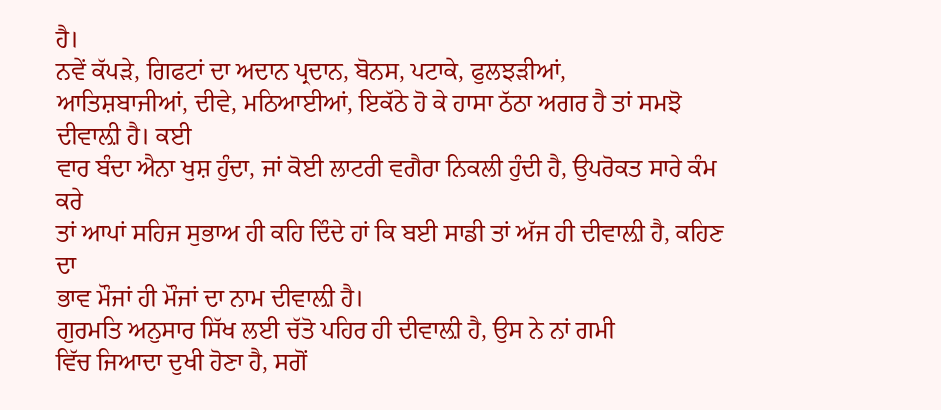ਹੈ।
ਨਵੇਂ ਕੱਪੜੇ, ਗਿਫਟਾਂ ਦਾ ਅਦਾਨ ਪ੍ਰਦਾਨ, ਬੋਨਸ, ਪਟਾਕੇ, ਫੁਲਝੜੀਆਂ,
ਆਤਿਸ਼ਬਾਜੀਆਂ, ਦੀਵੇ, ਮਠਿਆਈਆਂ, ਇਕੱਠੇ ਹੋ ਕੇ ਹਾਸਾ ਠੱਠਾ ਅਗਰ ਹੈ ਤਾਂ ਸਮਝੋ ਦੀਵਾਲ਼ੀ ਹੈ। ਕਈ
ਵਾਰ ਬੰਦਾ ਐਨਾ ਖੁਸ਼ ਹੁੰਦਾ, ਜਾਂ ਕੋਈ ਲਾਟਰੀ ਵਗੈਰਾ ਨਿਕਲੀ ਹੁੰਦੀ ਹੈ, ਉਪਰੋਕਤ ਸਾਰੇ ਕੰਮ ਕਰੇ
ਤਾਂ ਆਪਾਂ ਸਹਿਜ ਸੁਭਾਅ ਹੀ ਕਹਿ ਦਿੰਦੇ ਹਾਂ ਕਿ ਬਈ ਸਾਡੀ ਤਾਂ ਅੱਜ ਹੀ ਦੀਵਾਲ਼ੀ ਹੈ, ਕਹਿਣ ਦਾ
ਭਾਵ ਮੌਜਾਂ ਹੀ ਮੌਜਾਂ ਦਾ ਨਾਮ ਦੀਵਾਲ਼ੀ ਹੈ।
ਗੁਰਮਤਿ ਅਨੁਸਾਰ ਸਿੱਖ ਲਈ ਚੱਤੋ ਪਹਿਰ ਹੀ ਦੀਵਾਲ਼ੀ ਹੈ, ਉਸ ਨੇ ਨਾਂ ਗਮੀ
ਵਿੱਚ ਜਿਆਦਾ ਦੁਖੀ ਹੋਣਾ ਹੈ, ਸਗੋਂ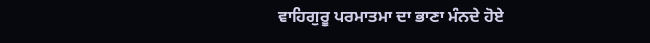ਵਾਹਿਗੁਰੂ ਪਰਮਾਤਮਾ ਦਾ ਭਾਣਾ ਮੰਨਦੇ ਹੋਏ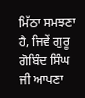ਮਿੱਠਾ ਸਮਝਣਾ
ਹੈ, ਜਿਵੇਂ ਗੁਰੂ ਗੋਬਿੰਦ ਸਿੰਘ ਜੀ ਆਪਣਾ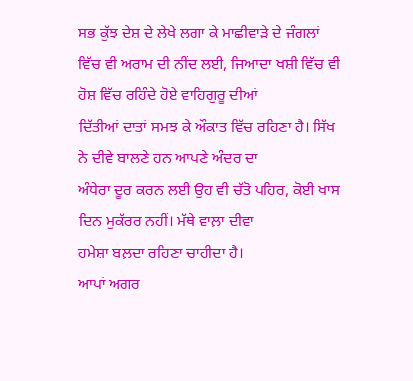ਸਭ ਕੁੱਝ ਦੇਸ਼ ਦੇ ਲੇਖੇ ਲਗਾ ਕੇ ਮਾਛੀਵਾੜੇ ਦੇ ਜੰਗਲਾਂ
ਵਿੱਚ ਵੀ ਅਰਾਮ ਦੀ ਨੀਂਦ ਲਈ, ਜਿਆਦਾ ਖਸ਼ੀ ਵਿੱਚ ਵੀ ਹੋਸ਼ ਵਿੱਚ ਰਹਿੰਦੇ ਹੋਏ ਵਾਹਿਗੁਰੂ ਦੀਆਂ
ਦਿੱਤੀਆਂ ਦਾਤਾਂ ਸਮਝ ਕੇ ਔਕਾਤ ਵਿੱਚ ਰਹਿਣਾ ਹੈ। ਸਿੱਖ ਨੇ ਦੀਵੇ ਬਾਲਣੇ ਹਨ ਆਪਣੇ ਅੰਦਰ ਦਾ
ਅੰਧੇਰਾ ਦੂਰ ਕਰਨ ਲਈ ਉਹ ਵੀ ਚੱਤੋ ਪਹਿਰ, ਕੋਈ ਖਾਸ ਦਿਨ ਮੁਕੱਰਰ ਨਹੀਂ। ਮੱਥੇ ਵਾਲ਼ਾ ਦੀਵਾ
ਹਮੇਸ਼ਾ ਬਲ਼ਦਾ ਰਹਿਣਾ ਚਾਹੀਦਾ ਹੈ।
ਆਪਾਂ ਅਗਰ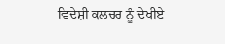ਵਿਦੇਸ਼ੀ ਕਲਚਰ ਨੂੰ ਦੇਖੀਏ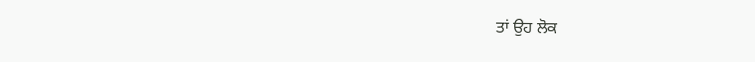ਤਾਂ ਉਹ ਲੋਕ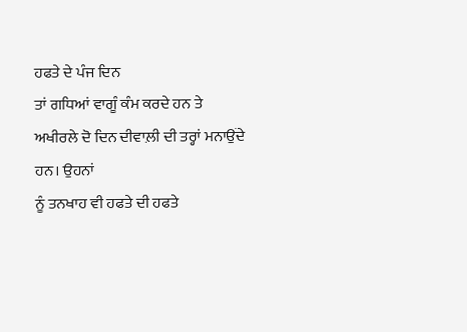ਹਫਤੇ ਦੇ ਪੰਜ ਦਿਨ
ਤਾਂ ਗਧਿਆਂ ਵਾਗੂੰ ਕੰਮ ਕਰਦੇ ਹਨ ਤੇ ਅਖੀਰਲੇ ਦੋ ਦਿਨ ਦੀਵਾਲ਼ੀ ਦੀ ਤਰ੍ਹਾਂ ਮਨਾਉਂਦੇ ਹਨ। ਉਹਨਾਂ
ਨੂੰ ਤਨਖਾਹ ਵੀ ਹਫਤੇ ਦੀ ਹਫਤੇ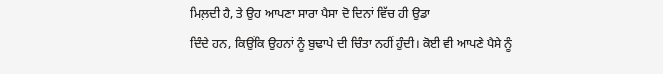ਮਿਲ਼ਦੀ ਹੈ, ਤੇ ਉਹ ਆਪਣਾ ਸਾਰਾ ਪੈਸਾ ਦੋ ਦਿਨਾਂ ਵਿੱਚ ਹੀ ਉਡਾ
ਦਿੰਦੇ ਹਨ, ਕਿਉਂਕਿ ਉਹਨਾਂ ਨੂੰ ਬੁਢਾਪੇ ਦੀ ਚਿੰਤਾ ਨਹੀਂ ਹੁੰਦੀ। ਕੋਈ ਵੀ ਆਪਣੇ ਪੈਸੇ ਨੂੰ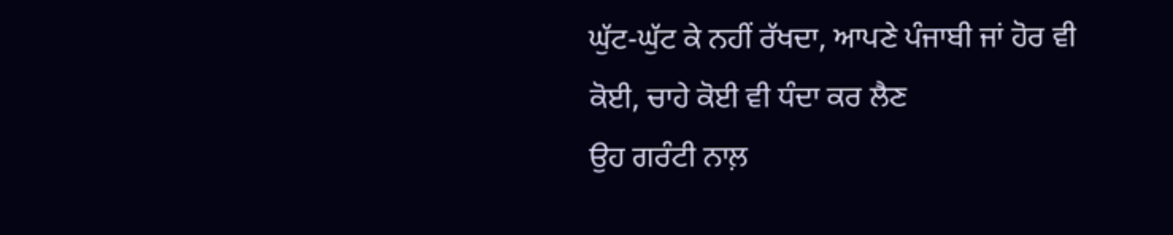ਘੁੱਟ-ਘੁੱਟ ਕੇ ਨਹੀਂ ਰੱਖਦਾ, ਆਪਣੇ ਪੰਜਾਬੀ ਜਾਂ ਹੋਰ ਵੀ ਕੋਈ, ਚਾਹੇ ਕੋਈ ਵੀ ਧੰਦਾ ਕਰ ਲੈਣ
ਉਹ ਗਰੰਟੀ ਨਾਲ਼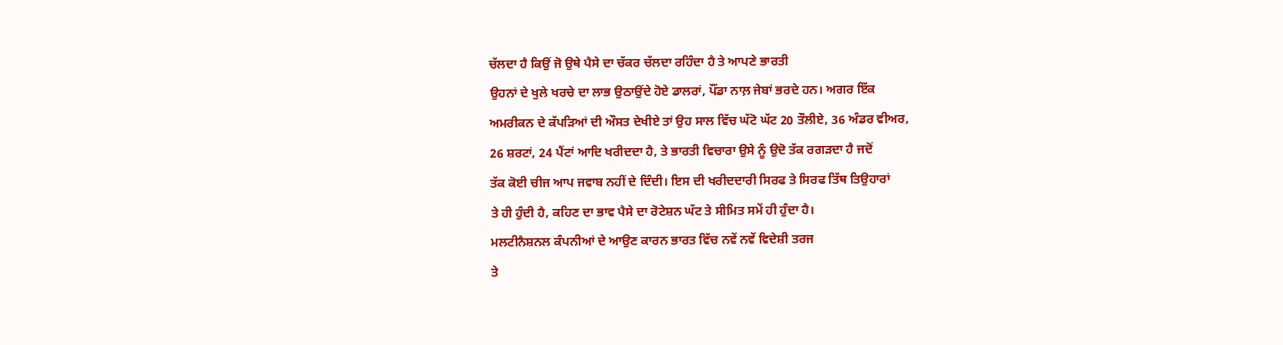ਚੱਲਦਾ ਹੈ ਕਿਉਂ ਜੋ ਉਥੇ ਪੈਸੇ ਦਾ ਚੱਕਰ ਚੱਲਦਾ ਰਹਿੰਦਾ ਹੈ ਤੇ ਆਪਣੇ ਭਾਰਤੀ
ਉਹਨਾਂ ਦੇ ਖੁਲੇ ਖਰਚੇ ਦਾ ਲਾਭ ਉਠਾਉਂਦੇ ਹੋਏ ਡਾਲਰਾਂ, ਪੌਂਡਾ ਨਾਲ਼ ਜੇਬਾਂ ਭਰਦੇ ਹਨ। ਅਗਰ ਇੱਕ
ਅਮਰੀਕਨ ਦੇ ਕੱਪੜਿਆਂ ਦੀ ਔਸਤ ਦੇਖੀਏ ਤਾਂ ਉਹ ਸਾਲ ਵਿੱਚ ਘੱਟੋ ਘੱਟ 20 ਤੌਲੀਏ, 36 ਅੰਡਰ ਵੀਅਰ,
26 ਸ਼ਰਟਾਂ, 24 ਪੈਂਟਾਂ ਆਦਿ ਖਰੀਦਦਾ ਹੈ, ਤੇ ਭਾਰਤੀ ਵਿਚਾਰਾ ਉਸੇ ਨੂੰ ਉਦੋ ਤੱਕ ਰਗੜਦਾ ਹੈ ਜਦੋਂ
ਤੱਕ ਕੋਈ ਚੀਜ ਆਪ ਜਵਾਬ ਨਹੀਂ ਦੇ ਦਿੰਦੀ। ਇਸ ਦੀ ਖਰੀਦਦਾਰੀ ਸਿਰਫ ਤੇ ਸਿਰਫ ਤਿੱਥ ਤਿਉਹਾਰਾਂ
ਤੇ ਹੀ ਹੁੰਦੀ ਹੈ, ਕਹਿਣ ਦਾ ਭਾਵ ਪੈਸੇ ਦਾ ਰੋਟੇਸ਼ਨ ਘੱਟ ਤੇ ਸੀਮਿਤ ਸਮੇਂ ਹੀ ਹੁੰਦਾ ਹੈ।
ਮਲਟੀਨੈਸ਼ਨਲ ਕੰਪਨੀਆਂ ਦੇ ਆਉਣ ਕਾਰਨ ਭਾਰਤ ਵਿੱਚ ਨਵੇਂ ਨਵੇਂ ਵਿਦੇਸ਼ੀ ਤਰਜ
ਤੇ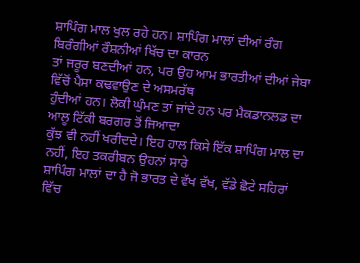ਸ਼ਾਪਿੰਗ ਮਾਲ ਖੁਲ ਰਹੇ ਹਨ। ਸ਼ਾਪਿੰਗ ਮਾਲਾਂ ਦੀਆਂ ਰੰਗ ਬਿਰੰਗੀਆਂ ਰੌਸ਼ਨੀਆਂ ਖਿੱਚ ਦਾ ਕਾਰਨ
ਤਾਂ ਜਰੂਰ ਬਣਦੀਆਂ ਹਨ, ਪਰ ਉਹ ਆਮ ਭਾਰਤੀਆਂ ਦੀਆਂ ਜੇਬਾ ਵਿੱਚੋਂ ਪੈਸਾ ਕਢਵਾਉਣ ਦੇ ਅਸਮਰੱਥ
ਹੁੰਦੀਆਂ ਹਨ। ਲੋਕੀ ਘੁੰਮਣ ਤਾਂ ਜਾਂਦੇ ਹਨ ਪਰ ਮੈਕਡਾਨਲਡ ਦਾ ਆਲੂ ਟਿੱਕੀ ਬਰਗਰ ਤੋਂ ਜਿਆਦਾ
ਕੁੱਝ ਵੀ ਨਹੀਂ ਖਰੀਦਦੇ। ਇਹ ਹਾਲ ਕਿਸੇ ਇੱਕ ਸ਼ਾਪਿੰਗ ਮਾਲ ਦਾ ਨਹੀਂ, ਇਹ ਤਕਰੀਬਨ ਉਹਨਾਂ ਸਾਰੇ
ਸ਼ਾਪਿੰਗ ਮਾਲਾਂ ਦਾ ਹੈ ਜੋ ਭਾਰਤ ਦੇ ਵੱਖ ਵੱਖ, ਵੱਡੇ ਛੋਟੇ ਸਹਿਰਾਂ ਵਿੱਚ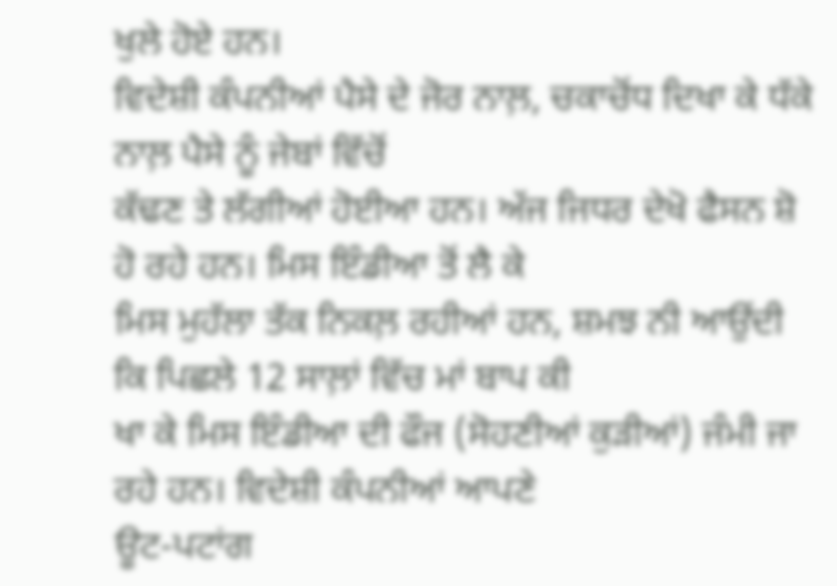ਖੁਲੇ ਹੋਏ ਹਨ।
ਵਿਦੇਸ਼ੀ ਕੰਪਨੀਆਂ ਪੈਸੇ ਦੇ ਜੋਰ ਨਾਲ਼, ਚਕਾਚੋਂਧ ਦਿਖਾ ਕੇ ਧੱਕੇ ਨਾਲ਼ ਪੈਸੇ ਨੂੰ ਜੇਬਾਂ ਵਿੱਚੋਂ
ਕੱਢਣ ਤੇ ਲੱਗੀਆਂ ਹੋਈਆ ਹਨ। ਅੱਜ ਜਿਧਰ ਦੇਖੋ ਫੈਸਨ ਸ਼ੋ ਹੋ ਰਹੇ ਹਨ। ਮਿਸ ਇੰਡੀਆ ਤੋਂ ਲੈ ਕੇ
ਮਿਸ ਮੁਹੱਲਾ ਤੱਕ ਨਿਕਲ਼ ਰਹੀਆਂ ਹਨ, ਸ਼ਮਝ ਨੀ ਆਉਂਦੀ ਕਿ ਪਿਛਲੇ 12 ਸਾਲ਼ਾਂ ਵਿੱਚ ਮਾਂ ਬਾਪ ਕੀ
ਖਾ ਕੇ ਮਿਸ ਇੰਡੀਆ ਦੀ ਫੌਜ (ਸੋਹਣੀਆਂ ਕੁੜੀਆਂ) ਜੰਮੀ ਜਾ ਰਹੇ ਹਨ। ਵਿਦੇਸ਼ੀ ਕੰਪਨੀਆਂ ਆਪਣੇ
ਊਟ-ਪਟਾਂਗ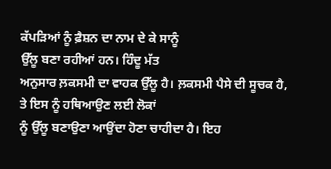ਕੱਪੜਿਆਂ ਨੂੰ ਫ਼ੈਸ਼ਨ ਦਾ ਨਾਮ ਦੇ ਕੇ ਸਾਨੂੰ
ਉੱਲੂ ਬਣਾ ਰਹੀਆਂ ਹਨ। ਹਿੰਦੂ ਮੱਤ
ਅਨੁਸਾਰ ਲ਼ਕਸਮੀ ਦਾ ਵਾਹਕ ਉੱਲੂ ਹੈ। ਲ਼ਕਸਮੀ ਪੈਸੇ ਦੀ ਸੂਚਕ ਹੈ, ਤੇ ਇਸ ਨੂੰ ਹਥਿਆਉਣ ਲਈ ਲੋਕਾਂ
ਨੂੰ ਉੱਲੂ ਬਣਾਉਣਾ ਆਉਂਦਾ ਹੋਣਾ ਚਾਹੀਦਾ ਹੈ। ਇਹ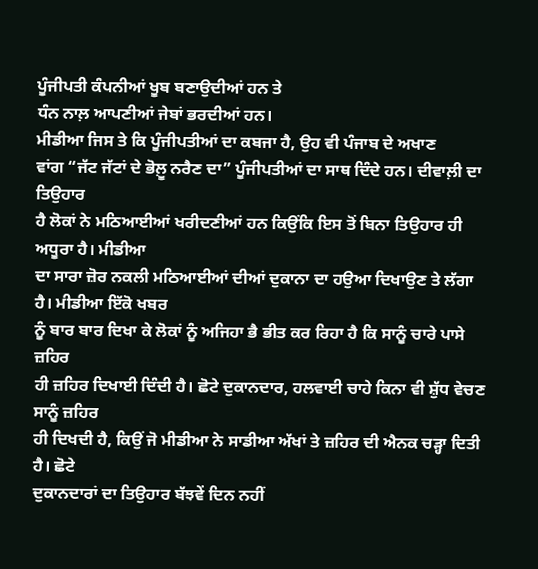ਪੂੰਜੀਪਤੀ ਕੰਪਨੀਆਂ ਖੂਬ ਬਣਾਉਦੀਆਂ ਹਨ ਤੇ
ਧੰਨ ਨਾਲ਼ ਆਪਣੀਆਂ ਜੇਬਾਂ ਭਰਦੀਆਂ ਹਨ।
ਮੀਡੀਆ ਜਿਸ ਤੇ ਕਿ ਪੂੰਜੀਪਤੀਆਂ ਦਾ ਕਬਜਾ ਹੈ, ਉਹ ਵੀ ਪੰਜਾਬ ਦੇ ਅਖਾਣ
ਵਾਂਗ “ਜੱਟ ਜੱਟਾਂ ਦੇ ਭੋਲ਼ੂ ਨਰੈਣ ਦਾ” ਪੂੰਜੀਪਤੀਆਂ ਦਾ ਸਾਥ ਦਿੰਦੇ ਹਨ। ਦੀਵਾਲ਼ੀ ਦਾ ਤਿਉਹਾਰ
ਹੈ ਲੋਕਾਂ ਨੇ ਮਠਿਆਈਆਂ ਖਰੀਦਣੀਆਂ ਹਨ ਕਿਉਂਕਿ ਇਸ ਤੋਂ ਬਿਨਾ ਤਿਉਹਾਰ ਹੀ ਅਧੂਰਾ ਹੈ। ਮੀਡੀਆ
ਦਾ ਸਾਰਾ ਜ਼ੋਰ ਨਕਲੀ ਮਠਿਆਈਆਂ ਦੀਆਂ ਦੁਕਾਨਾ ਦਾ ਹਉਆ ਦਿਖਾਉਣ ਤੇ ਲੱਗਾ ਹੈ। ਮੀਡੀਆ ਇੱਕੋ ਖਬਰ
ਨੂੰ ਬਾਰ ਬਾਰ ਦਿਖਾ ਕੇ ਲੋਕਾਂ ਨੂੰ ਅਜਿਹਾ ਭੈ ਭੀਤ ਕਰ ਰਿਹਾ ਹੈ ਕਿ ਸਾਨੂੰ ਚਾਰੇ ਪਾਸੇ ਜ਼ਹਿਰ
ਹੀ ਜ਼ਹਿਰ ਦਿਖਾਈ ਦਿੰਦੀ ਹੈ। ਛੋਟੇ ਦੁਕਾਨਦਾਰ, ਹਲਵਾਈ ਚਾਹੇ ਕਿਨਾ ਵੀ ਸ਼ੁੱਧ ਵੇਚਣ ਸਾਨੂੰ ਜ਼ਹਿਰ
ਹੀ ਦਿਖਦੀ ਹੈ, ਕਿਉਂ ਜੋ ਮੀਡੀਆ ਨੇ ਸਾਡੀਆ ਅੱਖਾਂ ਤੇ ਜ਼ਹਿਰ ਦੀ ਐਨਕ ਚੜ੍ਹਾ ਦਿਤੀ ਹੈ। ਛੋਟੇ
ਦੁਕਾਨਦਾਰਾਂ ਦਾ ਤਿਉਹਾਰ ਬੱਝਵੇਂ ਦਿਨ ਨਹੀਂ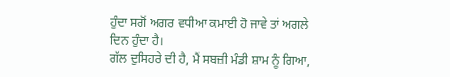ਹੁੰਦਾ ਸਗੋਂ ਅਗਰ ਵਧੀਆ ਕਮਾਈ ਹੋ ਜਾਵੇ ਤਾਂ ਅਗਲੇ
ਦਿਨ ਹੁੰਦਾ ਹੈ।
ਗੱਲ ਦੁਸਿਹਰੇ ਦੀ ਹੈ, ਮੈਂ ਸਬਜ਼ੀ ਮੰਡੀ ਸ਼ਾਮ ਨੂੰ ਗਿਆ,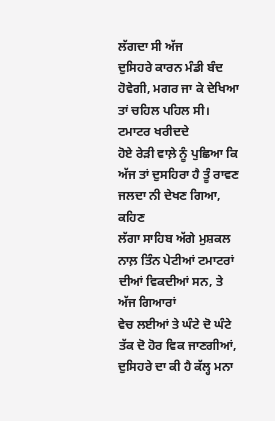ਲੱਗਦਾ ਸੀ ਅੱਜ
ਦੁਸਿਹਰੇ ਕਾਰਨ ਮੰਡੀ ਬੰਦ ਹੋਵੇਗੀ, ਮਗਰ ਜਾ ਕੇ ਦੇਖਿਆ ਤਾਂ ਚਹਿਲ ਪਹਿਲ ਸੀ। ਟਮਾਟਰ ਖਰੀਦਦੇ
ਹੋਏ ਰੇੜੀ ਵਾਲ਼ੇ ਨੂੰ ਪੁਛਿਆ ਕਿ ਅੱਜ ਤਾਂ ਦੁਸਹਿਰਾ ਹੈ ਤੂੰ ਰਾਵਣ ਜਲਦਾ ਨੀ ਦੇਖਣ ਗਿਆ, ਕਹਿਣ
ਲੱਗਾ ਸਾਹਿਬ ਅੱਗੇ ਮੁਸ਼ਕਲ ਨਾਲ਼ ਤਿੰਨ ਪੇਟੀਆਂ ਟਮਾਟਰਾਂ ਦੀਆਂ ਵਿਕਦੀਆਂ ਸਨ, ਤੇ ਅੱਜ ਗਿਆਰਾਂ
ਵੇਚ ਲਈਆਂ ਤੇ ਘੰਟੇ ਦੋ ਘੰਟੇ ਤੱਕ ਦੋ ਹੋਰ ਵਿਕ ਜਾਣਗੀਆਂ, ਦੁਸਿਹਰੇ ਦਾ ਕੀ ਹੈ ਕੱਲ੍ਹ ਮਨਾ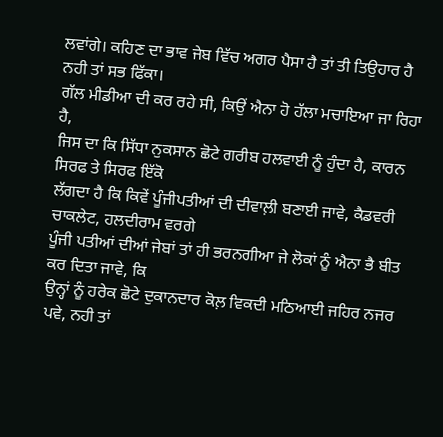ਲਵਾਂਗੇ। ਕਹਿਣ ਦਾ ਭਾਵ ਜੇਬ ਵਿੱਚ ਅਗਰ ਪੈਸਾ ਹੈ ਤਾਂ ਤੀ ਤਿਉਹਾਰ ਹੈ ਨਹੀ ਤਾਂ ਸਭ ਫਿੱਕਾ।
ਗੱਲ ਮੀਡੀਆ ਦੀ ਕਰ ਰਹੇ ਸੀ, ਕਿਉਂ ਐਨਾ ਹੋ ਹੱਲਾ ਮਚਾਇਆ ਜਾ ਰਿਹਾ ਹੈ,
ਜਿਸ ਦਾ ਕਿ ਸਿੱਧਾ ਨੁਕਸਾਨ ਛੋਟੇ ਗਰੀਬ ਹਲਵਾਈ ਨੂੰ ਹੁੰਦਾ ਹੈ, ਕਾਰਨ ਸਿਰਫ ਤੇ ਸਿਰਫ ਇੱਕੋ
ਲੱਗਦਾ ਹੈ ਕਿ ਕਿਵੇਂ ਪੂੰਜੀਪਤੀਆਂ ਦੀ ਦੀਵਾਲ਼ੀ ਬਣਾਈ ਜਾਵੇ, ਕੈਡਵਰੀ ਚਾਕਲੇਟ, ਹਲਦੀਰਾਮ ਵਰਗੇ
ਪੂੰਜੀ ਪਤੀਆਂ ਦੀਆਂ ਜੇਬਾਂ ਤਾਂ ਹੀ ਭਰਨਗੀਆ ਜੇ ਲੋਕਾਂ ਨੂੰ ਐਨਾ ਭੈ ਬੀਤ ਕਰ ਦਿਤਾ ਜਾਵੇ, ਕਿ
ਉਨ੍ਹਾਂ ਨੂੰ ਹਰੇਕ ਛੋਟੇ ਦੁਕਾਨਦਾਰ ਕੋਲ਼ ਵਿਕਦੀ ਮਠਿਆਈ ਜਹਿਰ ਨਜਰ ਪਵੇ, ਨਹੀ ਤਾਂ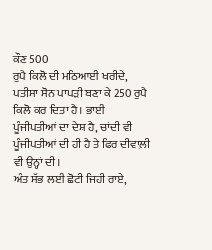ਕੌਣ 500
ਰੁਪੈ ਕਿਲੋ ਦੀ ਮਠਿਆਈ ਖਰੀਦੇ, ਪਤੀਸਾ ਸੋਨ ਪਾਪੜੀ ਬਣਾ ਕੇ 250 ਰੁਪੈ ਕਿਲੋ ਕਰ ਦਿਤਾ ਹੈ। ਭਾਈ
ਪੂੰਜੀਪਤੀਆਂ ਦਾ ਦੇਸ਼ ਹੈ, ਚਾਂਦੀ ਵੀ ਪੂੰਜੀਪਤੀਆਂ ਦੀ ਹੀ ਹੈ ਤੇ ਫਿਰ ਦੀਵਾਲ਼ੀ ਵੀ ਉਨ੍ਹਾਂ ਦੀ।
ਅੰਤ ਸੱਭ ਲਈ ਛੋਟੀ ਜਿਹੀ ਰਾਏ,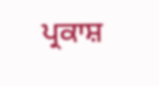ਪ੍ਰਕਾਸ਼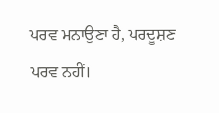ਪਰਵ ਮਨਾਉਣਾ ਹੈ, ਪਰਦੂਸ਼ਣ ਪਰਵ ਨਹੀਂ।